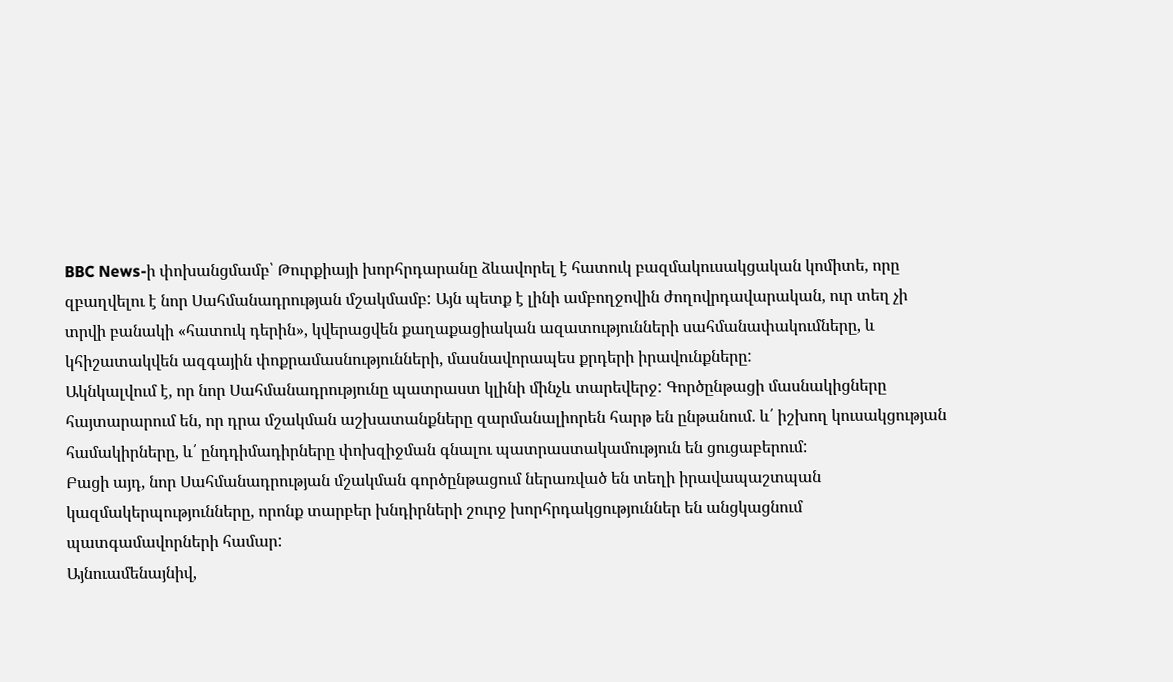BBC News-ի փոխանցմամբ՝ Թուրքիայի խորհրդարանը ձևավորել է հատուկ բազմակուսակցական կոմիտե, որը զբաղվելու է նոր Սահմանադրության մշակմամբ: Այն պետք է լինի ամբողջովին ժողովրդավարական, ուր տեղ չի տրվի բանակի «հատուկ դերին», կվերացվեն քաղաքացիական ազատությունների սահմանափակումները, և կհիշատակվեն ազգային փոքրամասնությունների, մասնավորապես քրդերի իրավունքները:
Ակնկալվում է, որ նոր Սահմանադրությունը պատրաստ կլինի մինչև տարեվերջ: Գործընթացի մասնակիցները հայտարարում են, որ դրա մշակման աշխատանքները զարմանալիորեն հարթ են ընթանում. և՛ իշխող կուսակցության համակիրները, և՛ ընդդիմադիրները փոխզիջման գնալու պատրաստակամություն են ցուցաբերում:
Բացի այդ, նոր Սահմանադրության մշակման գործընթացում ներառված են տեղի իրավապաշտպան կազմակերպությունները, որոնք տարբեր խնդիրների շուրջ խորհրդակցություններ են անցկացնում պատգամավորների համար:
Այնուամենայնիվ,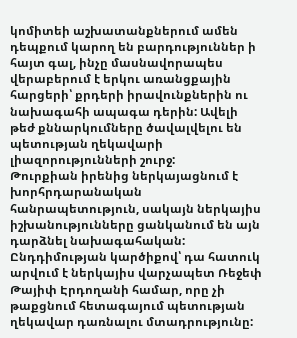կոմիտեի աշխատանքներում ամեն դեպքում կարող են բարդություններ ի հայտ գալ, ինչը մասնավորապես վերաբերում է երկու առանցքային հարցերի՝ քրդերի իրավունքներին ու նախագահի ապագա դերին: Ավելի թեժ քննարկումները ծավալվելու են պետության ղեկավարի լիազորությունների շուրջ:
Թուրքիան իրենից ներկայացնում է խորհրդարանական հանրապետություն, սակայն ներկայիս իշխանությունները ցանկանում են այն դարձնել նախագահական: Ընդդիմության կարծիքով՝ դա հատուկ արվում է ներկայիս վարչապետ Ռեջեփ Թայիփ Էրդողանի համար, որը չի թաքցնում հետագայում պետության ղեկավար դառնալու մտադրությունը: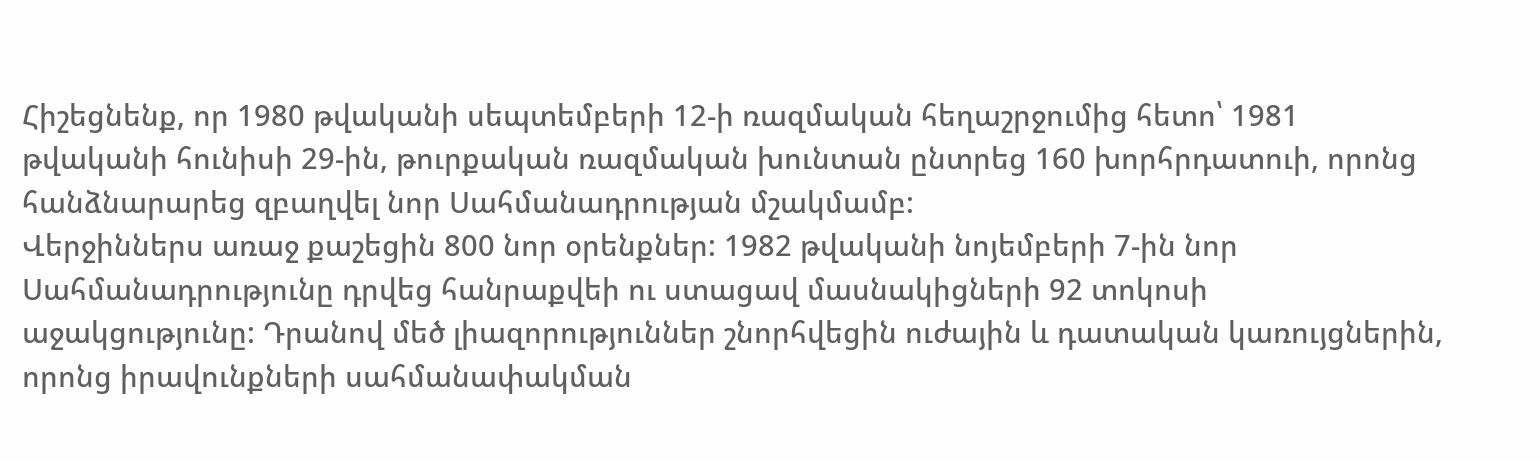Հիշեցնենք, որ 1980 թվականի սեպտեմբերի 12-ի ռազմական հեղաշրջումից հետո՝ 1981 թվականի հունիսի 29-ին, թուրքական ռազմական խունտան ընտրեց 160 խորհրդատուի, որոնց հանձնարարեց զբաղվել նոր Սահմանադրության մշակմամբ:
Վերջիններս առաջ քաշեցին 800 նոր օրենքներ: 1982 թվականի նոյեմբերի 7-ին նոր Սահմանադրությունը դրվեց հանրաքվեի ու ստացավ մասնակիցների 92 տոկոսի աջակցությունը: Դրանով մեծ լիազորություններ շնորհվեցին ուժային և դատական կառույցներին, որոնց իրավունքների սահմանափակման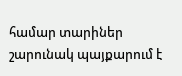համար տարիներ շարունակ պայքարում է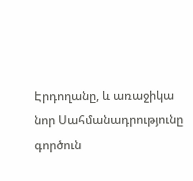Էրդողանը, և առաջիկա նոր Սահմանադրությունը գործուն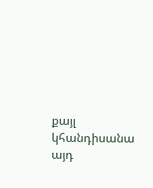քայլ կհանդիսանա այդ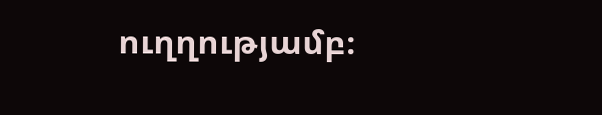ուղղությամբ։